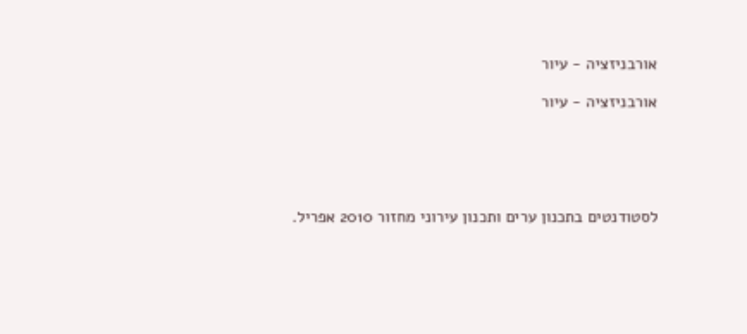אורבניזציה - עיור

אורבניזציה - עיור





לסטודנטים בתכנון ערים ותכנון עירוני מחזור 2010 אפריל.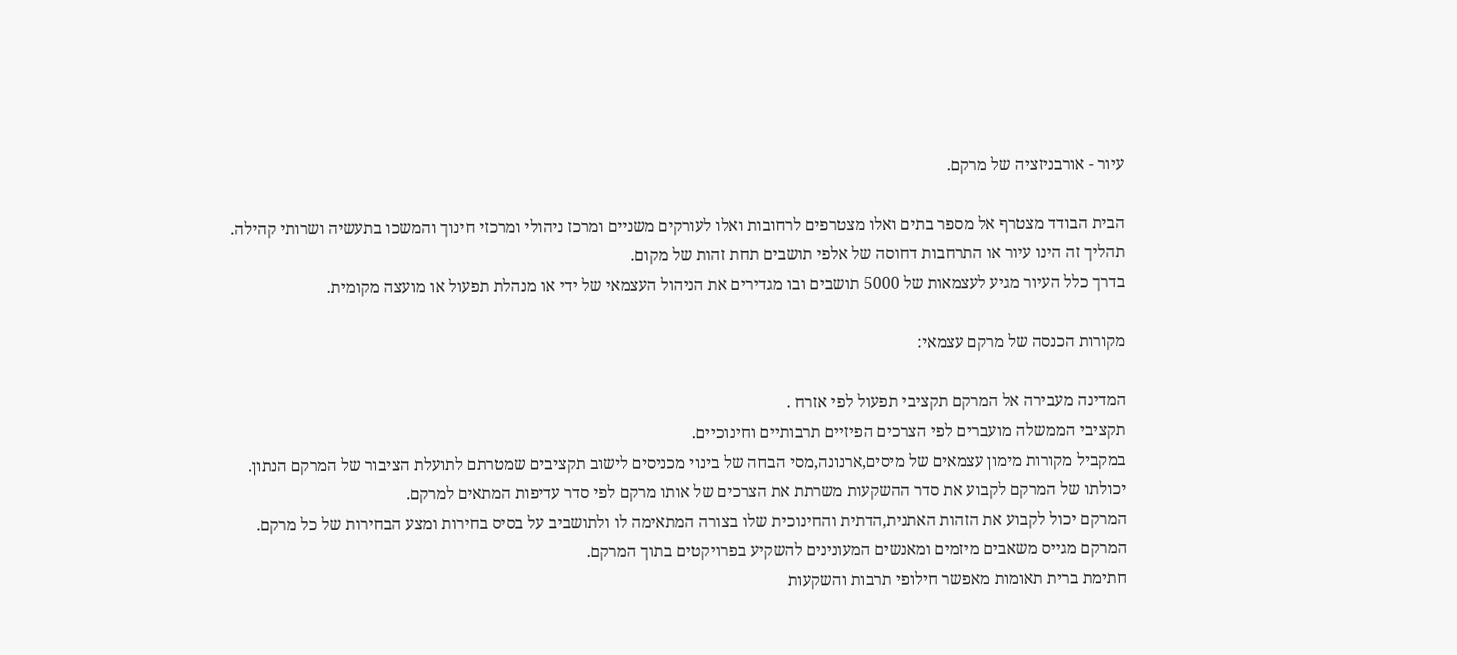עיור - אורבניזציה של מרקם.

הבית הבודד מצטרף אל מספר בתים ואלו מצטרפים לרחובות ואלו לעורקים משניים ומרכז ניהולי ומרכזי חינוך והמשכו בתעשיה ושרותי קהילה.
תהליך זה הינו עיור או התרחבות דחוסה של אלפי תושבים תחת זהות של מקום.
בדרך כלל העיור מגיע לעצמאות של 5000 תושבים ובו מגדירים את הניהול העצמאי של ידי או מנהלת תפעול או מועצה מקומית.

מקורות הכנסה של מרקם עצמאי:

המדינה מעבירה אל המרקם תקציבי תפעול לפי אזרח .
תקציבי הממשלה מועברים לפי הצרכים הפיזיים תרבותיים וחינוכיים.
במקביל מקורות מימון עצמאים של מיסים,ארנונה,מסי הבחה של בינוי מכניסים לישוב תקציבים שמטרתם לתועלת הציבור של המרקם הנתון.
יכולתו של המרקם לקבוע את סדר ההשקעות משרתת את הצרכים של אותו מרקם לפי סדר עדיפות המתאים למרקם.
המרקם יכול לקבוע את הזהות האתנית,הדתית והחינוכית שלו בצורה המתאימה לו ולתושביב על בסיס בחירות ומצע הבחירות של כל מרקם.
המרקם מגייס משאבים מיזמים ומאנשים המעונינים להשקיע בפרויקטים בתוך המרקם.
חתימת ברית תאומות מאפשר חילופי תרבות והשקעות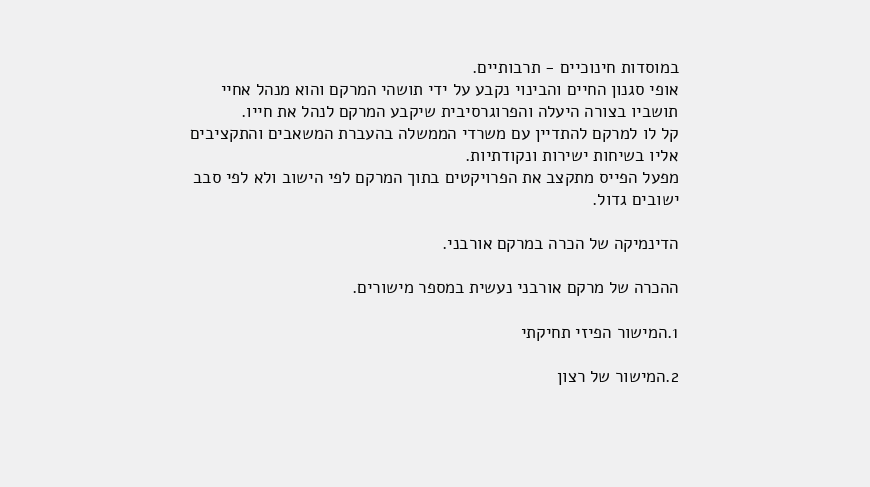במוסדות חינוכיים - תרבותיים.
אופי סגנון החיים והבינוי נקבע על ידי תושהי המרקם והוא מנהל אחיי תושביו בצורה היעלה והפרוגרסיבית שיקבע המרקם לנהל את חייו.
קל לו למרקם להתדיין עם משרדי הממשלה בהעברת המשאבים והתקציבים אליו בשיחות ישירות ונקודתיות.
מפעל הפייס מתקצב את הפרויקטים בתוך המרקם לפי הישוב ולא לפי סבב ישובים גדול.

הדינמיקה של הכרה במרקם אורבני.

ההכרה של מרקם אורבני נעשית במספר מישורים.

1.המישור הפיזי תחיקתי

2.המישור של רצון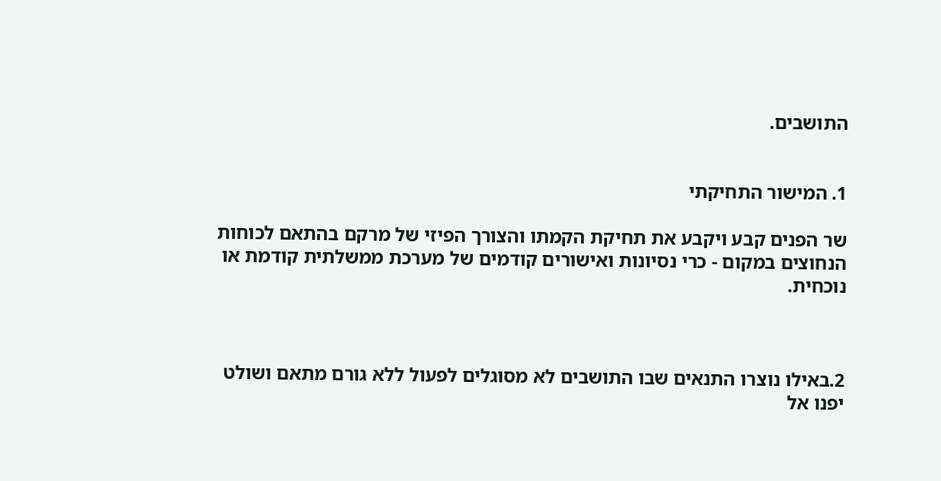התושבים.


1. המישור התחיקתי

שר הפנים קבע ויקבע את תחיקת הקמתו והצורך הפיזי של מרקם בהתאם לכוחות הנחוצים במקום - כרי נסיונות ואישורים קודמים של מערכת ממשלתית קודמת או נוכחית.



2.באילו נוצרו התנאים שבו התושבים לא מסוגלים לפעול ללא גורם מתאם ושולט יפנו אל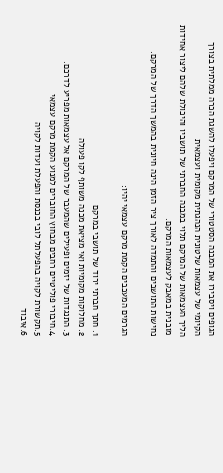הגופים ויסבירו את המבנה הסטטורי של המרקם ויפעלו להשגת הכרה ממלתית בצורך הקיומי של עצמאות שלטונית הנהגתית מקומית ועצמאית
הליך העצמאות של המרקם תלוי במבנה החברתי של תושביו והיכולת שלהם ליצור אחידות מובנית במאבק לעצמאות המרקם.
נחישות התושבים והתמדה לאורך ציר הזמן הינה חיונית בהמשך הדרך של המרקם.

הגרמים המעכבים הקמת מרקם עצמאי יהיו:

1. חתך חברתי ירוד של תושבי במרקם
2. מחלוקות מקומיות ואי מציאת מכנה משותף לקו פעולה
3. התנגדות של יזמים ופעילים שהמעבר של המרקם אל עצמאות מפריע לדרכם.
4.חיבורי פוליטיים רחבים מבחוץ החוברים למנוע הקמת מרקם עצמאי
5.תקשורת לקויה בהפעלתל לובי בכנסת והפעלת ועדות לקויה
6.איבוד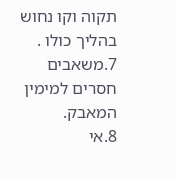תקוה וקו נחוש בהליך כולו .
7.משאבים חסרים למימין המאבק.
8.אי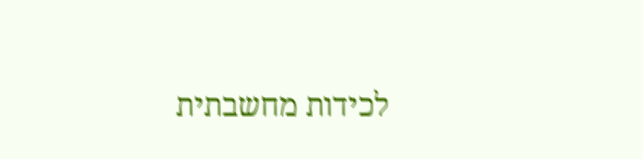לכידות מחשבתית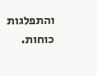והתפלגות כוחות.